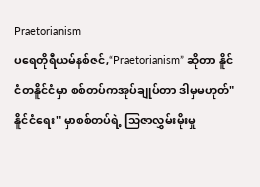Praetorianism
ပရေတိုရီယမ်နစ်ဇင်,“Praetorianism” ဆိုတာ နိူင်ငံတနိူင်ငံမှာ စစ်တပ်ကအုပ်ချုပ်တာ ဒါမှမဟုတ်"နိူင်ငံရေး" မှာစစ်တပ်ရဲ့ သြဇာလွှမ်းမိုးမှု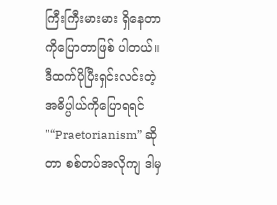ကြီးကြီးမားမား ရှိနေတာကိုပြောတာဖြစ် ပါတယ်။ ဒီထက်ပိုပြီးရှင်းလင်းတဲ့ အဓိပ္ပါယ်ကိုပြောရရင် "“Praetorianism” ဆိုတာ စစ်တပ်အလိုကျ ဒါမှ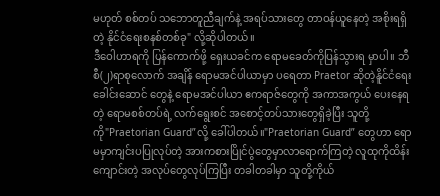မဟုတ် စစ်တပ် သဘောတူညီချက်နဲ့ အရပ်သားတွေ တာဝန်ယူနေတဲ့ အစိုးရရှိတဲ့ နိုင်ငံရေးစနစ်တစ်ခု" လို့ဆိုပါတယ်။
ဒီဝေါဟာရကို ပြန်ကောက်ဖို့ ရှေးယခင်က ရောမခေတ်ကိုပြန်သွားရ မှာပါ။ ဘီစီ(၂)ရာစုလောက် အချိန် ရောမအင်ပါယာမှာ ပရေတာ Praetor ဆိုတဲ့နိူင်ငံရေးခေါင်းဆောင် တွေနဲ့ ရောမအင်ပါယာ ဧကရာဇ်တွေကို အကာအကွယ် ပေးနေရတဲ့ ရောမစစ်တပ်ရဲ့ လက်ရွေးစင် အစောင့်တပ်သားတွေရှိခဲ့ပြီး သူတို့ကို"Praetorian Guard”လို့ ခေါ်ပါတယ်။"Praetorian Guard” တွေဟာ ရောမမှာကျင်းပပြုလုပ်တဲ့ အားကစားပြိုင်ပွဲတွေမှာလာရောက်ကြတဲ့ လူထုကိုထိန်းကျောင်းတဲ့ အလုပ်တွေလုပ်ကြပြီး တခါတခါမှာ သူတို့ကိုယ်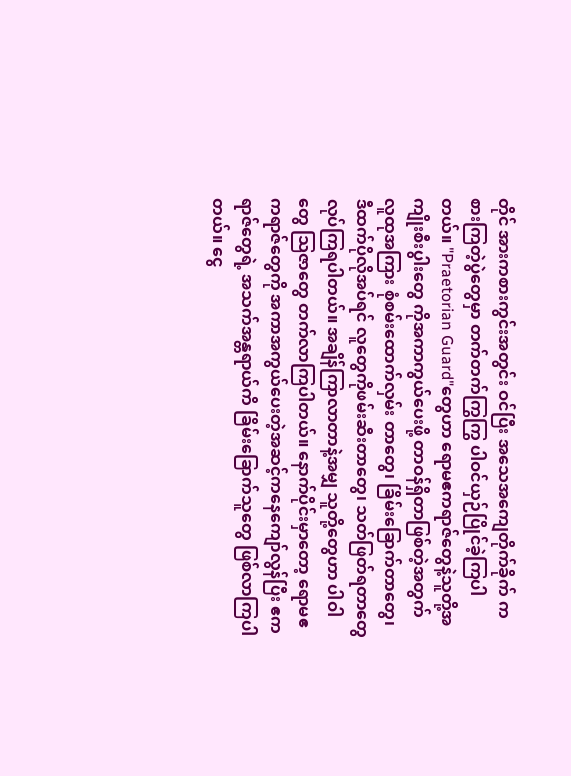တိုင် အားကစားကွင်းအတွင်း ဝင်ပြီး အသေအကျေတိုက်ခိုက် ကစားကြတဲ့ပွဲတွေမှာ တက်တက်ကြွကြွ ပါဝင်ယှဉ်ပြိုင်ခဲ့ကြပါတယ်။ "Praetorian Guard"တွေဟာ ရောမဧကရာဇ်တွေနဲ့သူတို့အကျိုးစီးပွါးတွေ ကိုအကာကွယ်ပေးဖို့ တာဝန်ရှိတာဖြစ်တဲ့အတွက် လူထုအကြား စုံစမ်းထောက်လှမ်း တာတွေ၊ ခြိမ်းခြောက်တာတွေ၊ ဒီထက်ပိုလိုအပ်ရင် လူတွေကိုဖမ်းဆီးတာတွေ၊ သတ်ဖြတ်ရတာတွေလုပ်ကြရပါတယ်။ အချိန်ကြာလာတာနဲ့အမျှ သူတို့တွေဟာ ပါဝါတွေ သြဇာတွေ တက်လာကြပါတယ်။ နောက်ပိုင်းမှာတော့ ရောမဧကရာဇ်တွေကို အကာအကွယ်ပေးတဲ့အဆင့်ကနေကျော်လွန်ပြီး ဧကရာဇ်တွေရဲ့ အသက်အန္တရာယ်ကိ ခြိမ်းခြောက်သူတွေ ဖြစ်လာကြပါတယ်။ ငွေ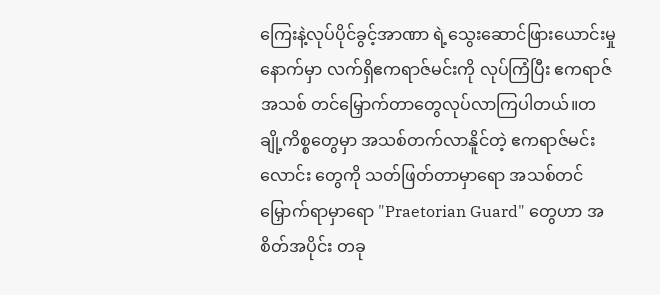ကြေးနဲ့လုပ်ပိုင်ခွင့်အာဏာ ရဲ့သွေးဆောင်ဖြားယောင်းမှုနောက်မှာ လက်ရှိဧကရာဇ်မင်းကို လုပ်ကြံပြီး ဧကရာဇ်အသစ် တင်မြှောက်တာတွေလုပ်လာကြပါတယ်။တချို့ကိစ္စတွေမှာ အသစ်တက်လာနိူင်တဲ့ ဧကရာဇ်မင်းလောင်း တွေကို သတ်ဖြတ်တာမှာရော အသစ်တင်မြှောက်ရာမှာရော "Praetorian Guard" တွေဟာ အစိတ်အပိုင်း တခု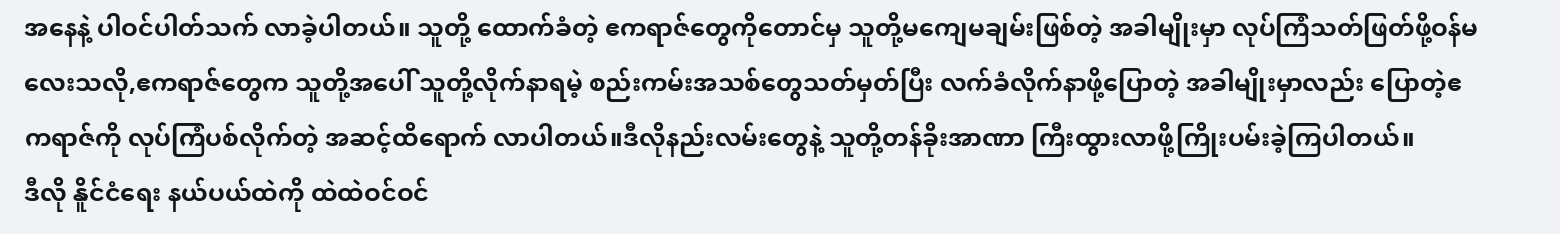အနေနဲ့ ပါဝင်ပါတ်သက် လာခဲ့ပါတယ်။ သူတို့ ထောက်ခံတဲ့ ဧကရာဇ်တွေကိုတောင်မှ သူတို့မကျေမချမ်းဖြစ်တဲ့ အခါမျိုးမှာ လုပ်ကြံသတ်ဖြတ်ဖို့ဝန်မလေးသလို,ဧကရာဇ်တွေက သူတို့အပေါ် သူတို့လိုက်နာရမဲ့ စည်းကမ်းအသစ်တွေသတ်မှတ်ပြီး လက်ခံလိုက်နာဖို့ပြောတဲ့ အခါမျိုးမှာလည်း ပြောတဲ့ဧကရာဇ်ကို လုပ်ကြံပစ်လိုက်တဲ့ အဆင့်ထိရောက် လာပါတယ်။ဒီလိုနည်းလမ်းတွေနဲ့ သူတို့တန်ခိုးအာဏာ ကြီးထွားလာဖို့ကြိုးပမ်းခဲ့ကြပါတယ်။
ဒီလို နိူင်ငံရေး နယ်ပယ်ထဲကို ထဲထဲဝင်ဝင်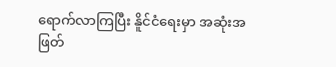ရောက်လာကြပြီး နိူင်ငံရေးမှာ အဆုံးအဖြတ်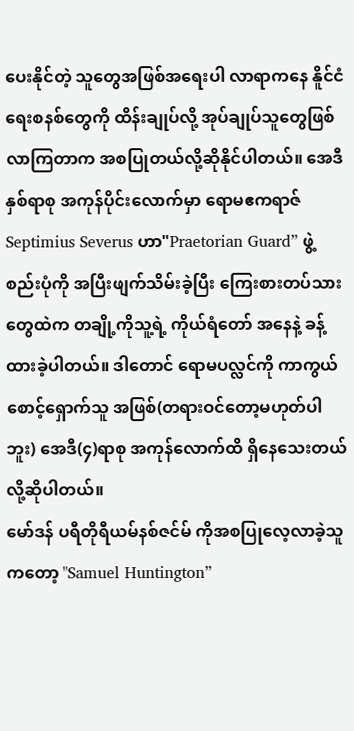ပေးနိုင်တဲ့ သူတွေအဖြစ်အရေးပါ လာရာကနေ နိူင်ငံရေးစနစ်တွေကို ထိန်းချုပ်လို့ အုပ်ချုပ်သူတွေဖြစ် လာကြတာက အစပြုတယ်လို့ဆိုနိုင်ပါတယ်။ အေဒီ နှစ်ရာစု အကုန်ပိုင်းလောက်မှာ ရောမဧကရာဇ် Septimius Severus ဟာ"Praetorian Guard” ဖွဲ့စည်းပုံကို အပြီးဖျက်သိမ်းခဲ့ပြီး ကြေးစားတပ်သားတွေထဲက တချို့ကိုသူ့ရဲ့ ကိုယ်ရံတော် အနေနဲ့ ခန့်ထားခဲ့ပါတယ်။ ဒါတောင် ရောမပလ္လင်ကို ကာကွယ်စောင့်ရှောက်သူ အဖြစ်(တရားဝင်တော့မဟုတ်ပါဘူး) အေဒီ(၄)ရာစု အကုန်လောက်ထိ ရှိနေသေးတယ်လို့ဆိုပါတယ်။
မော်ဒန် ပရီတိုရီယမ်နစ်ဇင်မ် ကိုအစပြုလေ့လာခဲ့သူကတော့ "Samuel Huntington”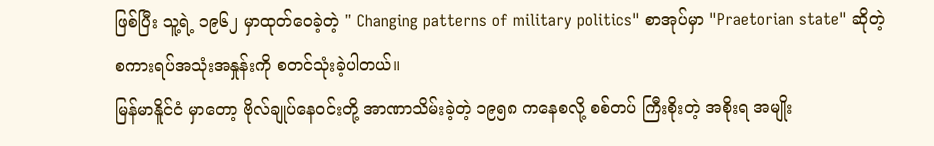ဖြစ်ပြီး သူ့ရဲ့ ၁၉၆၂ မှာထုတ်ဝေခဲ့တဲ့ " Changing patterns of military politics" စာအုပ်မှာ "Praetorian state" ဆိုတဲ့ စကားရပ်အသုံးအနှုန်းကို စတင်သုံးခဲ့ပါတယ်။
မြန်မာနိူင်ငံ မှာတော့ ဗိုလ်ချုပ်နေဝင်းတို့ အာဏာသိမ်းခဲ့တဲ့ ၁၉၅၈ ကနေစလို့ စစ်တပ် ကြီးစိုးတဲ့ အစိုးရ အမျိုး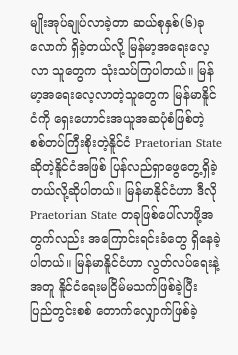မျိုးအုပ်ချုပ်လာခဲ့တာ ဆယ်စုနှစ်(၆)ခုလောက် ရှိခဲ့တယ်လို့ မြန်မာ့အရေးလေ့လာ သူတွေက သုံးသပ်ကြပါတယ်။ မြန်မာ့အရေးလေ့လာတဲ့သူတွေက မြန်မာနိူင်ငံကို ရှေးဟောင်းအယူအဆပုံစံဖြစ်တဲ့ စစ်တပ်ကြီးစိုးတဲ့နိူင်ငံ Praetorian State ဆိုတဲ့နိူင်ငံအဖြစ် ပြန်လည်ရှာဖွေတွေ့ရှိခဲ့တယ်လို့ဆိုပါတယ်။ မြန်မာနိုင်ငံဟာ ဒီလို Praetorian State တခုဖြစ်ပေါ်လာဖို့အတွက်လည်း အကြောင်းရင်းခံတွေ ရှိနေခဲ့ပါတယ်။ မြန်မာနိူင်ငံဟာ လွတ်လပ်ရေးနဲ့အတူ နိူင်ငံရေးမငြိမ်မသက်ဖြစ်ခဲ့ပြီး ပြည်တွင်းစစ် တောက်လျှောက်ဖြစ်ခဲ့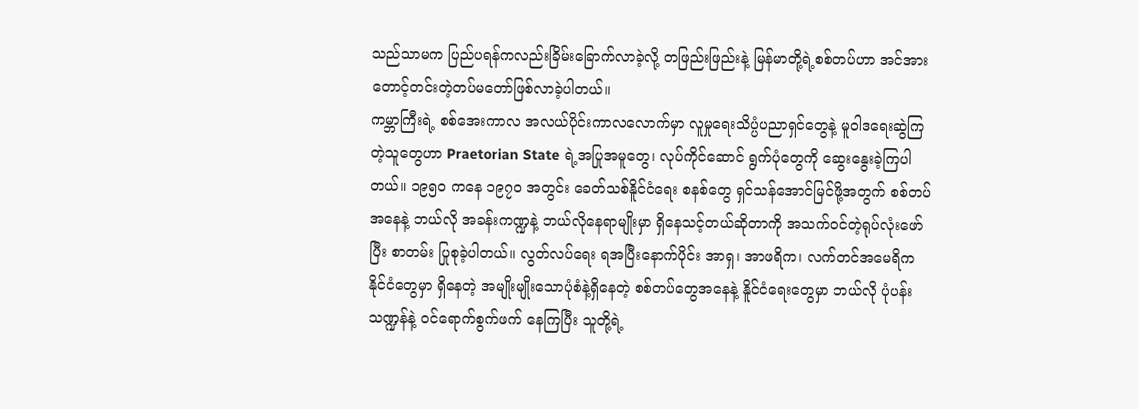သည်သာမက ပြည်ပရန်ကလည်းခြိမ်းခြောက်လာခဲ့လို့ တဖြည်းဖြည်းနဲ့ မြန်မာတို့ရဲ့စစ်တပ်ဟာ အင်အားတောင့်တင်းတဲ့တပ်မတော်ဖြစ်လာခဲ့ပါတယ်။
ကမ္ဘာကြီးရဲ့ စစ်အေးကာလ အလယ်ပိုင်းကာလလောက်မှာ လူမှုရေးသိပ္ပံပညာရှင်တွေနဲ့ မူဝါဒရေးဆွဲကြတဲ့သူတွေဟာ Praetorian State ရဲ့အပြုအမူတွေ၊ လုပ်ကိုင်ဆောင် ရွက်ပုံတွေကို ဆွေးနွေးခဲ့ကြပါတယ်။ ၁၉၅၀ ကနေ ၁၉၇၀ အတွင်း ခေတ်သစ်နိူင်ငံရေး စနစ်တွေ ရှင်သန်အောင်မြင်ဖို့အတွက် စစ်တပ်အနေနဲ့ ဘယ်လို အခန်းကဏ္ဍနဲ့ ဘယ်လိုနေရာမျိုးမှာ ရှိနေသင့်တယ်ဆိုတာကို အသက်ဝင်တဲ့ရုပ်လုံးဖော်ပြီး စာတမ်း ပြုစုခဲ့ပါတယ်။ လွတ်လပ်ရေး ရအပြီးနောက်ပိုင်း အာရှ၊ အာဖရိက၊ လက်တင်အမေရိက နိုင်ငံတွေမှာ ရှိနေတဲ့ အမျိုးမျိုးသောပုံစံနဲ့ရှိနေတဲ့ စစ်တပ်တွေအနေနဲ့ နိူင်ငံရေးတွေမှာ ဘယ်လို ပုံပန်း သဏ္ဍန်နဲ့ ဝင်ရောက်စွက်ဖက် နေကြပြီး သူတို့ရဲ့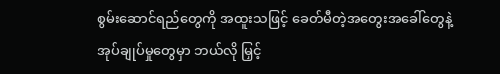စွမ်းဆောင်ရည်တွေကို အထူးသဖြင့် ခေတ်မီတဲ့အတွေးအခေါ်တွေနဲ့ အုပ်ချုပ်မှုတွေမှာ ဘယ်လို မြှင့်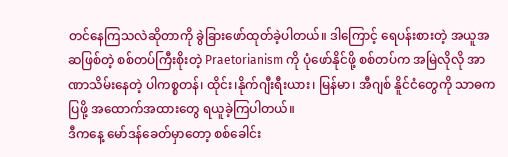တင်နေကြသလဲဆိုတာကို ခွဲခြားဖော်ထုတ်ခဲ့ပါတယ်။ ဒါကြောင့် ရေပန်းစားတဲ့ အယူအဆဖြစ်တဲ့ စစ်တပ်ကြီးစိုးတဲ့ Praetorianism ကို ပုံဖော်နိုင်ဖို့ စစ်တပ်က အမြဲလိုလို အာဏာသိမ်းနေတဲ့ ပါကစ္စတန်၊ ထိုင်း၊နိုက်ဂျီးရီးယား၊ မြန်မာ၊ အီဂျစ် နိူင်ငံတွေကို သာဓကပြဖို့ အထောက်အထားတွေ ရယူခဲ့ကြပါတယ်။
ဒီကနေ့ မော်ဒန်ခေတ်မှာတော့ စစ်ခေါင်း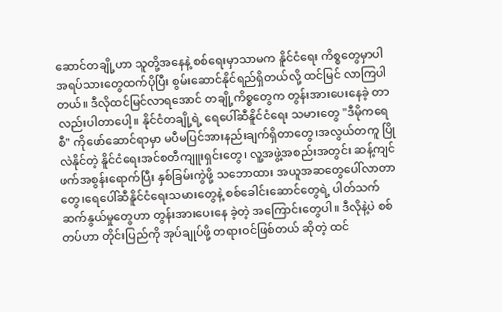ဆောင်တချို့ဟာ သူတို့အနေနဲ့ စစ်ရေးမှာသာမက နိူင်ငံရေး ကိစ္စတွေမှာပါ အရပ်သားတွေထက်ပိုပြီး စွမ်းဆောင်နိုင်ရည်ရှိတယ်လို့ ထင်မြင် လာကြပါတယ်။ ဒီလိုထင်မြင်လာရအောင် တချို့ကိစ္စတွေက တွန်းအားပေးနေခဲ့ တာလည်းပါတာပေါ့။ နိုင်ငံတချို့ရဲ့ ရေပေါ်ဆီနိူင်ငံရေး သမားတွေ "ဒီမိုကရေစီ" ကိုဖော်ဆောင်ရာမှာ မပီမပြင်အားနည်းချက်ရှိတာတွေ၊အလွယ်တကူ ပြိုလဲနိုင်တဲ့ နိူင်ငံရေးအင်စတီကျူးရှင်းတွေ၊ လူ့အဖွဲ့အစည်းအတွင်း ဆန့်ကျင်ဖက်အစွန်းရောက်ပြီး နှစ်ခြမ်းကွဲဖို့ သဘောထား အယူအဆတွေပေါ်လာတာတွေ၊ရေပေါ်ဆီနိူင်ငံရေးသမားတွေနဲ့ စစ်ခေါင်းဆောင်တွေရဲ့ ပါတ်သက်ဆက်နွယ်မှုတွေဟာ တွန်းအားပေးနေ ခဲ့တဲ့ အကြောင်းတွေပါ။ ဒီလိုနဲ့ပဲ စစ်တပ်ဟာ တိုင်းပြည်ကို အုပ်ချုပ်ဖို့ တရားဝင်ဖြစ်တယ် ဆိုတဲ့ ထင်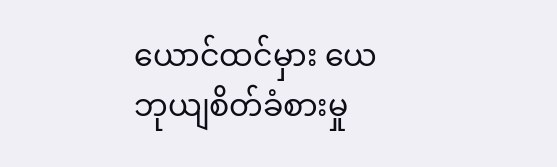ယောင်ထင်မှား ယေဘုယျစိတ်ခံစားမှု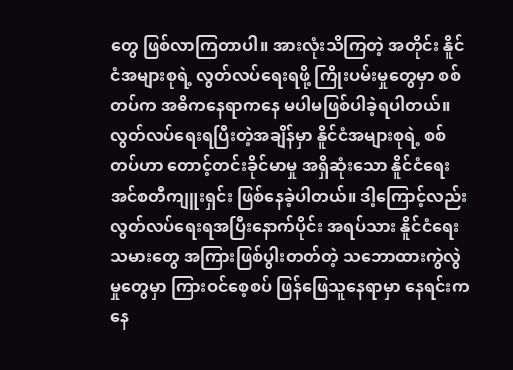တွေ ဖြစ်လာကြတာပါ။ အားလုံးသိကြတဲ့ အတိုင်း နိူင်ငံအများစုရဲ့ လွတ်လပ်ရေးရဖို့ ကြိုးပမ်းမှုတွေမှာ စစ်တပ်က အဓိကနေရာကနေ မပါမဖြစ်ပါခဲ့ရပါတယ်။ လွတ်လပ်ရေးရပြီးတဲ့အချိန်မှာ နိူင်ငံအများစုရဲ့ စစ်တပ်ဟာ တောင့်တင်းခိုင်မာမှု အရှိဆုံးသော နိူင်ငံရေး အင်စတီကျူးရှင်း ဖြစ်နေခဲ့ပါတယ်။ ဒါ့ကြောင့်လည်း လွတ်လပ်ရေးရအပြီးနောက်ပိုင်း အရပ်သား နိူင်ငံရေးသမားတွေ အကြားဖြစ်ပွါးတတ်တဲ့ သဘောထားကွဲလွဲမှုတွေမှာ ကြားဝင်စေ့စပ် ဖြန်ဖြေသူနေရာမှာ နေရင်းကနေ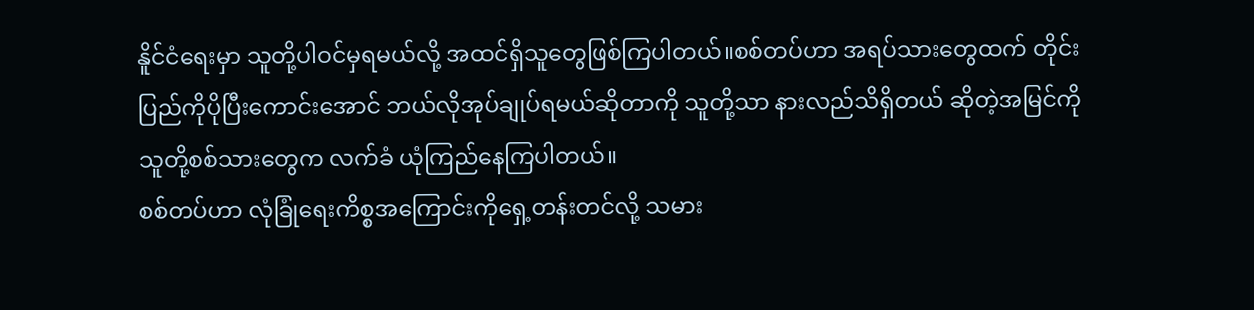နိူင်ငံရေးမှာ သူတို့ပါဝင်မှရမယ်လို့ အထင်ရှိသူတွေဖြစ်ကြပါတယ်။စစ်တပ်ဟာ အရပ်သားတွေထက် တိုင်းပြည်ကိုပိုပြီးကောင်းအောင် ဘယ်လိုအုပ်ချုပ်ရမယ်ဆိုတာကို သူတို့သာ နားလည်သိရှိတယ် ဆိုတဲ့အမြင်ကို သူတို့စစ်သားတွေက လက်ခံ ယုံကြည်နေကြပါတယ်။
စစ်တပ်ဟာ လုံခြုံရေးကိစ္စအကြောင်းကိုရှေ့တန်းတင်လို့ သမား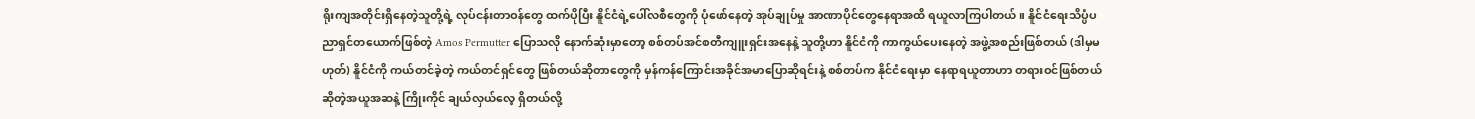ရိုးကျအတိုင်းရှိနေတဲ့သူတို့ရဲ့ လုပ်ငန်းတာဝန်တွေ ထက်ပိုပြီး နိူင်ငံရဲ့ပေါ်လစီတွေကို ပုံဖော်နေတဲ့ အုပ်ချုပ်မှု အာဏာပိုင်တွေနေရာအထိ ရယူလာကြပါတယ်။ နိူင်ငံရေးသိပ္ပံပညာရှင်တယောက်ဖြစ်တဲ့ Amos Permutter ပြောသလို နောက်ဆုံးမှာတော့ စစ်တပ်အင်စတီကျူးရှင်းအနေနဲ့ သူတို့ဟာ နိူင်ငံကို ကာကွယ်ပေးနေတဲ့ အဖွဲ့အစည်းဖြစ်တယ် (ဒါမှမဟုတ်) နိူင်ငံကို ကယ်တင်ခဲ့တဲ့ ကယ်တင်ရှင်တွေ ဖြစ်တယ်ဆိုတာတွေကို မှန်ကန်ကြောင်းအခိုင်အမာပြောဆိုရင်းနဲ့ စစ်တပ်က နိုင်ငံရေးမှာ နေရာရယူတာဟာ တရားဝင်ဖြစ်တယ်ဆိုတဲ့အယူအဆနဲ့ ကြိုးကိုင် ချယ်လှယ်လေ့ ရှိတယ်လို့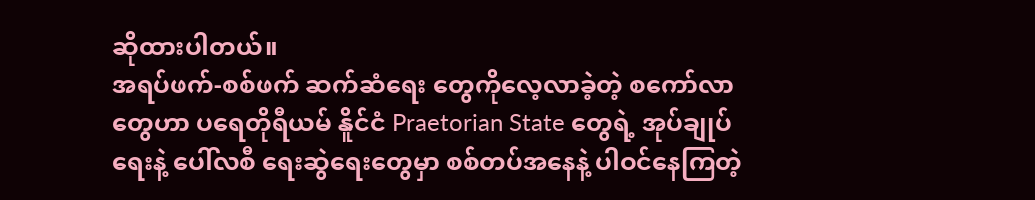ဆိုထားပါတယ်။
အရပ်ဖက်-စစ်ဖက် ဆက်ဆံရေး တွေကိုလေ့လာခဲ့တဲ့ စကော်လာတွေဟာ ပရေတိုရီယမ် နိူင်ငံ Praetorian State တွေရဲ့ အုပ်ချုပ်ရေးနဲ့ ပေါ်လစီ ရေးဆွဲရေးတွေမှာ စစ်တပ်အနေနဲ့ ပါဝင်နေကြတဲ့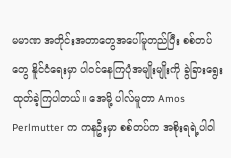မမာဏ အတိုင်းအတာတွေအပေါ်မူတည်ပြီး စစ်တပ်တွေ နိူင်ငံရေးမှာ ပါဝင်နေကြပုံအမျိုးမျိုးကို ခွဲခြားရွေးထုတ်ခဲ့ကြပါတယ်။ အေမို့ ပါလ်မူတာ Amos Perlmutter က ကနဦးမှာ စစ်တပ်က အစိုးရရဲ့ပါဝါ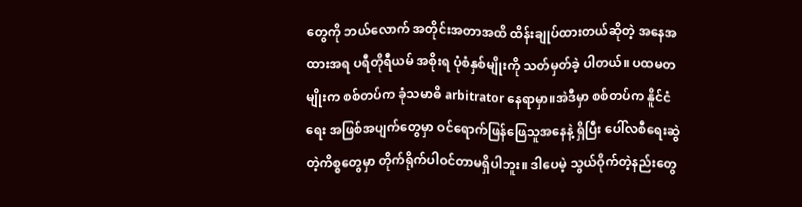တွေကို ဘယ်လောက် အတိုင်းအတာအထိ ထိန်းချုပ်ထားတယ်ဆိုတဲ့ အနေအထားအရ ပရီတိုရီယမ် အစိုးရ ပုံစံနှစ်မျိုးကို သတ်မှတ်ခဲ့ ပါတယ်။ ပထမတမျိုးက စစ်တပ်က ခုံသမာဓိ arbitrator နေရာမှာ။အဲဒီမှာ စစ်တပ်က နိူင်ငံရေး အဖြစ်အပျက်တွေမှာ ဝင်ရောက်ဖြန်ဖြေသူအနေနဲ့ ရှိပြီး ပေါ်လစီရေးဆွဲတဲ့ကိစ္စတွေမှာ တိုက်ရိုက်ပါဝင်တာမရှိပါဘူး။ ဒါပေမဲ့ သွယ်ဝိုက်တဲ့နည်းတွေ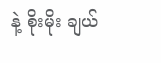နဲ့ စိုးမိုး ချယ်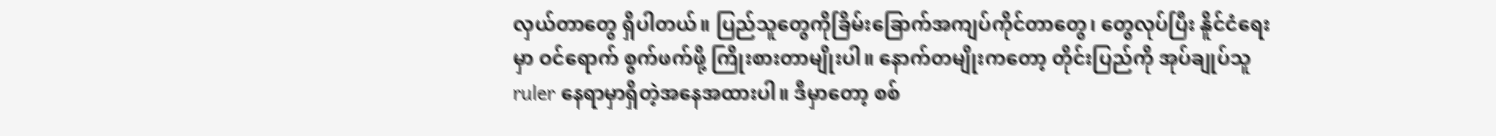လှယ်တာတွေ ရှိပါတယ်။ ပြည်သူတွေကိုခြိမ်းခြောက်အကျပ်ကိုင်တာတွေ၊ တွေလုပ်ပြီး နိူင်ငံရေးမှာ ဝင်ရောက် စွက်ဖက်ဖို့ ကြိုးစားတာမျိုးပါ။ နောက်တမျိုးကတော့ တိုင်းပြည်ကို အုပ်ချုပ်သူ ruler နေရာမှာရှိတဲ့အနေအထားပါ။ ဒီမှာတော့ စစ်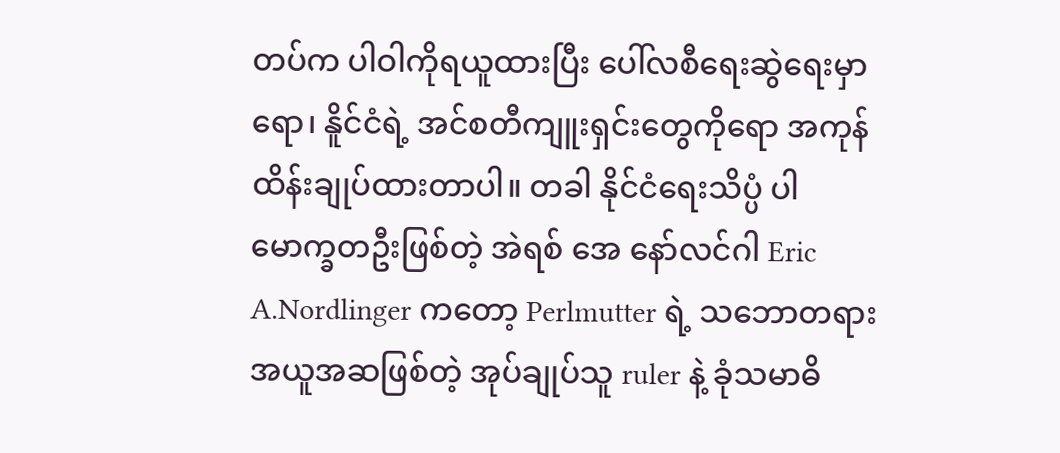တပ်က ပါဝါကိုရယူထားပြီး ပေါ်လစီရေးဆွဲရေးမှာရော၊ နိူင်ငံရဲ့ အင်စတီကျူးရှင်းတွေကိုရော အကုန်ထိန်းချုပ်ထားတာပါ။ တခါ နိုင်ငံရေးသိပ္ပံ ပါမောက္ခတဦးဖြစ်တဲ့ အဲရစ် အေ နော်လင်ဂါ Eric A.Nordlinger ကတော့ Perlmutter ရဲ့ သဘောတရားအယူအဆဖြစ်တဲ့ အုပ်ချုပ်သူ ruler နဲ့ ခုံသမာဓိ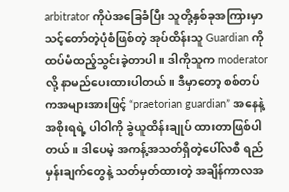arbitrator ကိုပဲအခြေခံပြီး သူတို့နှစ်ခုအကြားမှာ သင့်တော်တဲ့ပုံစံဖြစ်တဲ့ အုပ်ထိန်းသူ Guardian ကိုထပ်မံထည့်သွင်းခဲ့တာပါ။ ဒါကိုသူက moderator လို့ နာမည်ပေးထားပါတယ်။ ဒီမှာတော့ စစ်တပ်ကအများအားဖြင့် “praetorian guardian” အနေနဲ့ အစိုးရရဲ့ ပါဝါကို ခွဲယူထိန်းချုပ် ထားတာဖြစ်ပါတယ်။ ဒါပေမဲ့ အကန့်အသတ်ရှိတဲ့ပေါ်လစီ ရည်မှန်းချက်တွေနဲ့ သတ်မှတ်ထားတဲ့ အချိန်ကာလအ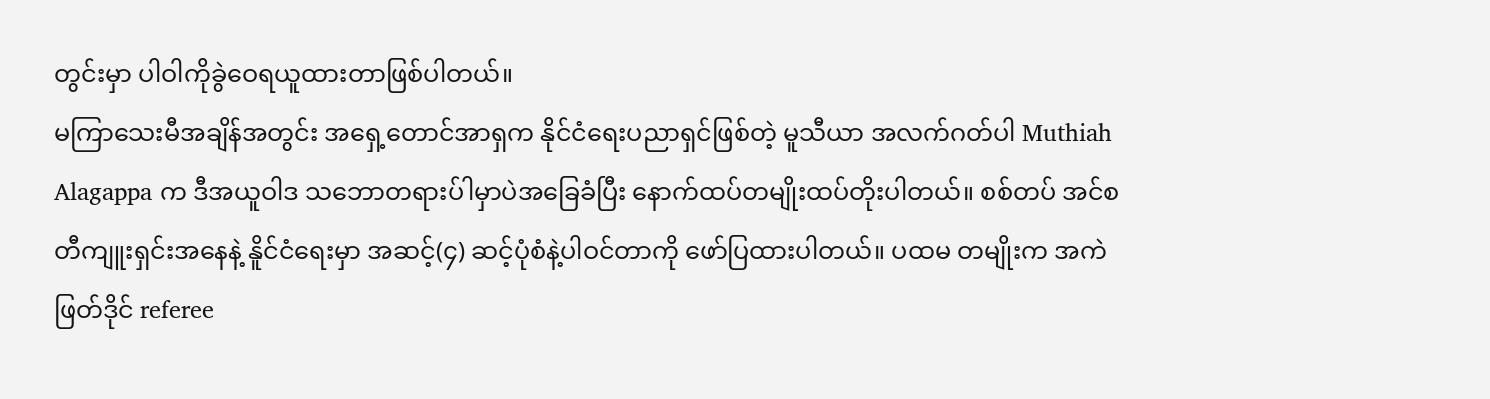တွင်းမှာ ပါဝါကိုခွဲဝေရယူထားတာဖြစ်ပါတယ်။
မကြာသေးမီအချိန်အတွင်း အရှေ့တောင်အာရှက နိုင်ငံရေးပညာရှင်ဖြစ်တဲ့ မူသီယာ အလက်ဂတ်ပါ Muthiah Alagappa က ဒီအယူဝါဒ သဘောတရားပ်ါမှာပဲအခြေခံပြီး နောက်ထပ်တမျိုးထပ်တိုးပါတယ်။ စစ်တပ် အင်စတီကျူးရှင်းအနေနဲ့ နိူင်ငံရေးမှာ အဆင့်(၄) ဆင့်ပုံစံနဲ့ပါဝင်တာကို ဖော်ပြထားပါတယ်။ ပထမ တမျိုးက အကဲဖြတ်ဒိုင် referee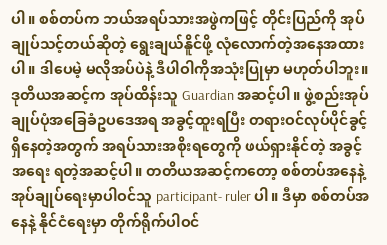ပါ။ စစ်တပ်က ဘယ်အရပ်သားအဖွဲကဖြင့် တိုင်းပြည်ကို အုပ်ချုပ်သင့်တယ်ဆိုတဲ့ ရွေးချယ်နိူင်ဖို့ လုံလောက်တဲ့အနေအထားပါ။ ဒါပေမဲ့ မလိုအပ်ပဲနဲ့ ဒီပါဝါကိုအသုံးပြုမှာ မဟုတ်ပါဘူး။ ဒုတိယအဆင့်က အုပ်ထိန်းသူ Guardian အဆင့်ပါ။ ဖွဲ့စည်းအုပ်ချုပ်ပုံအခြေခံဥပဒေအရ အခွင့်ထူးရပြီး တရားဝင်လုပ်ပိုင်ခွင့် ရှိနေတဲ့အတွက် အရပ်သားအစိုးရတွေကို ဖယ်ရှားနိုင်တဲ့ အခွင့်အရေး ရတဲ့အဆင့်ပါ။ တတိယအဆင့်ကတော့ စစ်တပ်အနေနဲ့ အုပ်ချုပ်ရေးမှာပါဝင်သူ participant- ruler ပါ။ ဒီမှာ စစ်တပ်အနေနဲ့ နိုင်ငံရေးမှာ တိုက်ရိုက်ပါဝင်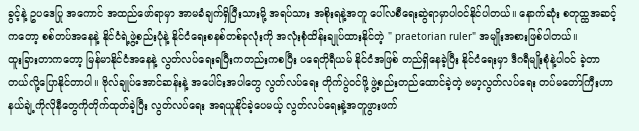ခွင့်နဲ့ ဥပဒေပြု အကောင် အထည်ဖော်ရာမှာ အာမခံချက်ရှိပြီးသားမို့ အရပ်သား အစိုးရနဲ့အတူ ပေါ်လစီရေးဆွဲရာမှာပါဝင်နိုင်ပါတယ်။ နောက်ဆုံး စတုထ္ထအဆင့်ကတော့ စစ်တပ်အနေနဲ့ နိုင်ငံရဲ့ဖွဲ့စည်းပုံနဲ့ နိုင်ငံရေးစနစ်တစ်ခုလုံးကို အလုံးစုံထိန်းချုပ်ထားနိုင်တဲ့ " praetorian ruler" အမျိုးအစားဖြစ်ပါတယ်။
ထူးခြားတာကတော့ မြန်မာနိုင်ငံအနေနဲ့ လွတ်လပ်ရေးရပြီးကတည်းကစပြီး ပရေတိုရီယမ် နိုင်ငံအဖြစ် တည်ရှိနေခဲ့ပြီး နိုင်ငံရေးမှာ ဒီဂရီမျိုးစုံနဲ့ပါဝင် ခဲ့တာတယ်လို့ပြောနိုင်တာပါ။ ဗိုလ်ချုပ်အောင်ဆန်းနဲ့ အပေါင်းအပါတွေ လွတ်လပ်ရေး တိုက်ပွဲဝင်ဖို့ ဖွဲ့စည်းတည်ထောင်ခဲ့တဲ့ ဗမာ့လွတ်လပ်ရေး တပ်မတော်ကြီးဟာနယ်ချဲ့ကိုလိုနီတွေကိုတိုက်ထုတ်ခဲ့ပြီး လွတ်လပ်ရေး အရယူနိုင်ခဲ့ပေမယ့် လွတ်လပ်ရေးနဲ့အတူဖွားဖက်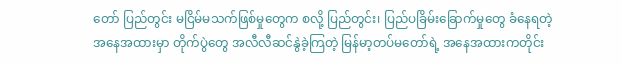တော် ပြည်တွင်း မငြိမ်မသက်ဖြစ်မှုတွေက စလို့ ပြည်တွင်း၊ ပြည်ပခြိမ်းခြောက်မှုတွေ ခံနေရတဲ့အနေအထားမှာ တိုက်ပွဲတွေ အလီလီဆင်နွဲခဲ့ကြတဲ့ မြန်မာ့တပ်မတော်ရဲ့ အနေအထားကတိုင်း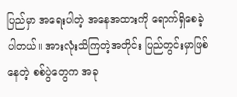ပြည်မှာ အရေးပါတဲ့ အနေအထားကို ရောက်ရှိစေခဲ့ပါတယ်။ အားလုံးသိကြတဲ့အတိုင်း ပြည်တွင်းမှာဖြစ်နေတဲ့ စစ်ပွဲတွေက အခု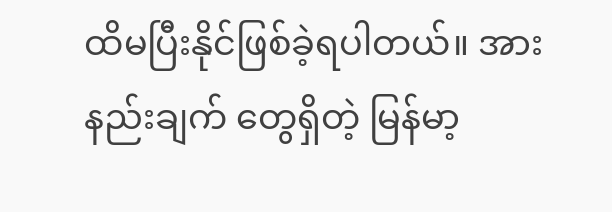ထိမပြီးနိုင်ဖြစ်ခဲ့ရပါတယ်။ အားနည်းချက် တွေရှိတဲ့ မြန်မာ့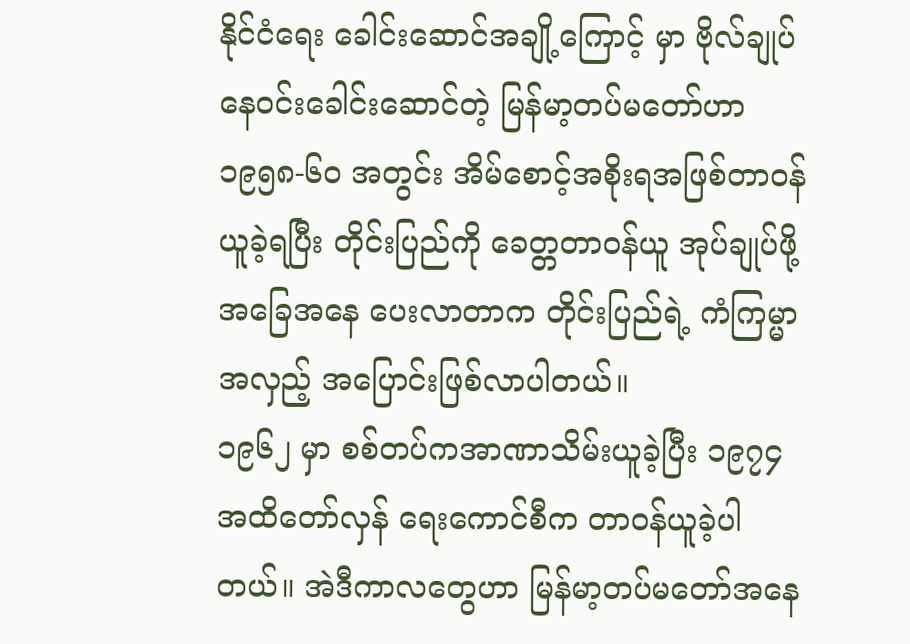နိုင်ငံရေး ခေါင်းဆောင်အချို့ကြောင့် မှာ ဗိုလ်ချုပ်နေဝင်းခေါင်းဆောင်တဲ့ မြန်မာ့တပ်မတော်ဟာ ၁၉၅၈-၆၀ အတွင်း အိမ်စောင့်အစိုးရအဖြစ်တာဝန်ယူခဲ့ရပြီး တိုင်းပြည်ကို ခေတ္တတာဝန်ယူ အုပ်ချုပ်ဖို့ အခြေအနေ ပေးလာတာက တိုင်းပြည်ရဲ့ ကံကြမ္မာအလှည့် အပြောင်းဖြစ်လာပါတယ်။
၁၉၆၂ မှာ စစ်တပ်ကအာဏာသိမ်းယူခဲ့ပြီး ၁၉၇၄ အထိတော်လှန် ရေးကောင်စီက တာဝန်ယူခဲ့ပါတယ်။ အဲဒီကာလတွေဟာ မြန်မာ့တပ်မတော်အနေ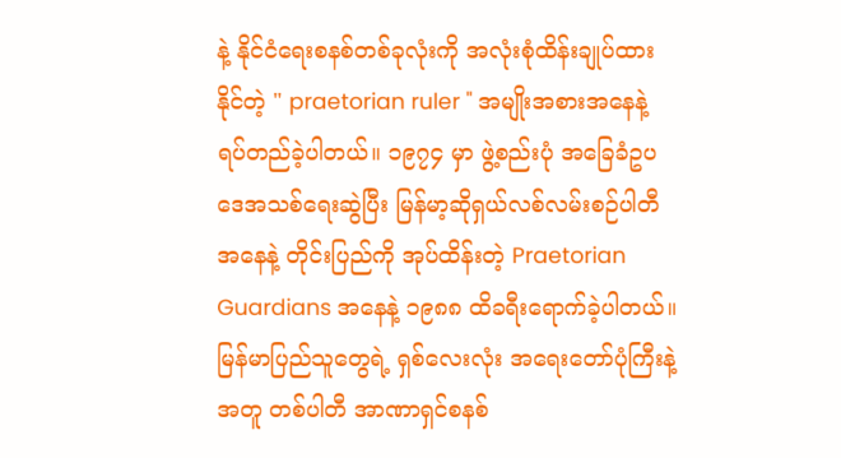နဲ့ နိုင်ငံရေးစနစ်တစ်ခုလုံးကို အလုံးစုံထိန်းချုပ်ထားနိုင်တဲ့ " praetorian ruler " အမျိုးအစားအနေနဲ့ရပ်တည်ခဲ့ပါတယ်။ ၁၉၇၄ မှာ ဖွဲ့စည်းပုံ အခြေခံဥပဒေအသစ်ရေးဆွဲပြီး မြန်မာ့ဆိုရှယ်လစ်လမ်းစဉ်ပါတီအနေနဲ့ တိုင်းပြည်ကို အုပ်ထိန်းတဲ့ Praetorian Guardians အနေနဲ့ ၁၉၈၈ ထိခရီးရောက်ခဲ့ပါတယ်။ မြန်မာပြည်သူတွေရဲ့ ရှစ်လေးလုံး အရေးတော်ပုံကြီးနဲ့အတူ တစ်ပါတီ အာဏာရှင်စနစ်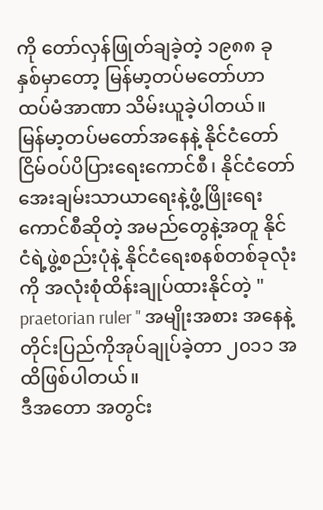ကို တော်လှန်ဖြုတ်ချခဲ့တဲ့ ၁၉၈၈ ခုနှစ်မှာတော့ မြန်မာ့တပ်မတော်ဟာ ထပ်မံအာဏာ သိမ်းယူခဲ့ပါတယ်။ မြန်မာ့တပ်မတော်အနေနဲ့ နိုင်ငံတော်ငြိမ်ဝပ်ပိပြားရေးကောင်စီ၊ နိုင်ငံတော် အေးချမ်းသာယာရေးနဲ့ဖွံ့ဖြိုးရေးကောင်စီဆိုတဲ့ အမည်တွေနဲ့အတူ နိုင်ငံရဲ့ဖွဲ့စည်းပုံနဲ့ နိုင်ငံရေးစနစ်တစ်ခုလုံးကို အလုံးစုံထိန်းချုပ်ထားနိုင်တဲ့ " praetorian ruler " အမျိုးအစား အနေနဲ့ တိုင်းပြည်ကိုအုပ်ချုပ်ခဲ့တာ ၂၀၁၁ အထိဖြစ်ပါတယ်။
ဒီအတော အတွင်း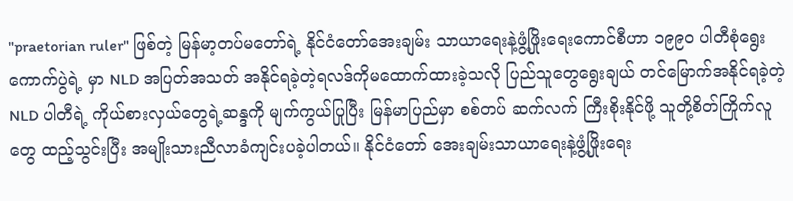"praetorian ruler" ဖြစ်တဲ့ မြန်မာ့တပ်မတော်ရဲ့ နိုင်ငံတော်အေးချမ်း သာယာရေးနဲ့ဖွံ့ဖြိုးရေးကောင်စီဟာ ၁၉၉၀ ပါတီစုံရွေးကောက်ပွဲရဲ့ မှာ NLD အပြတ်အသတ် အနိုင်ရခဲ့တဲ့ရလဒ်ကိုမထောက်ထားခဲ့သလို ပြည်သူတွေရွေးချယ် တင်မြောက်အနိုင်ရခဲ့တဲ့ NLD ပါတီရဲ့ ကိုယ်စားလှယ်တွေရဲ့ဆန္ဒကို မျက်ကွယ်ပြုပြီး မြန်မာပြည်မှာ စစ်တပ် ဆက်လက် ကြီးစိုးနိုင်ဖို့ သူတို့စိတ်ကြိုက်လူတွေ ထည့်သွင်းပြီး အမျိုးသားညီလာခံကျင်းပခဲ့ပါတယ်။ နိုင်ငံတော် အေးချမ်းသာယာရေးနဲ့ဖွံ့ဖြိုးရေး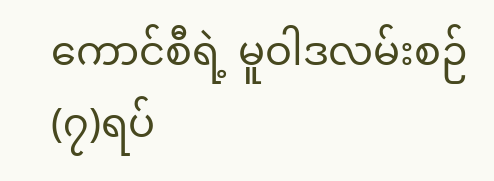ကောင်စီရဲ့ မူဝါဒလမ်းစဉ် (၇)ရပ်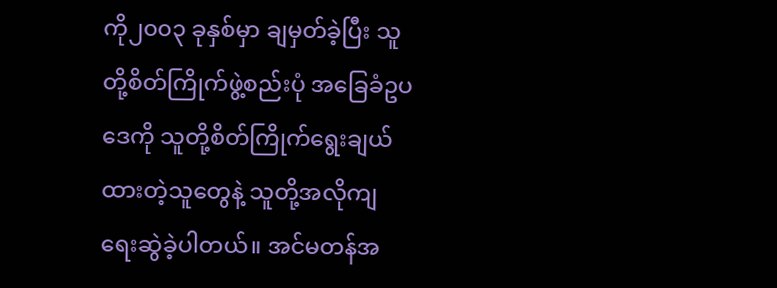ကို၂၀၀၃ ခုနှစ်မှာ ချမှတ်ခဲ့ပြီး သူတို့စိတ်ကြိုက်ဖွဲ့စည်းပုံ အခြေခံဥပဒေကို သူတို့စိတ်ကြိုက်ရွေးချယ် ထားတဲ့သူတွေနဲ့ သူတို့အလိုကျ ရေးဆွဲခဲ့ပါတယ်။ အင်မတန်အ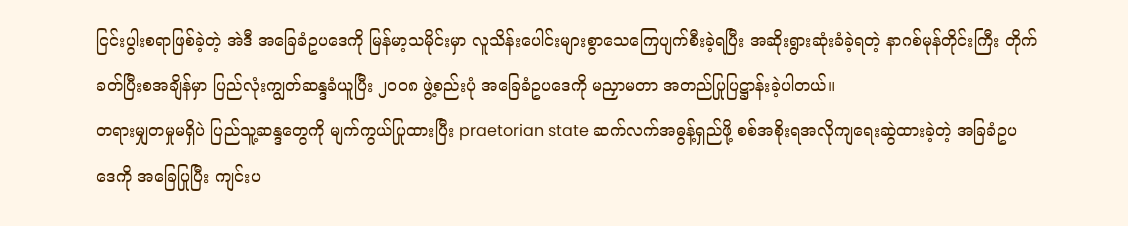ငြင်းပွါးစရာဖြစ်ခဲ့တဲ့ အဲဒီ အခြေခံဥပဒေကို မြန်မာ့သမိုင်းမှာ လူသိန်းပေါင်းများစွာသေကြေပျက်စီးခဲ့ရပြီး အဆိုးရွားဆုံးခံခဲ့ရတဲ့ နာဂစ်မုန်တိုင်းကြီး တိုက်ခတ်ပြီးစအချိန်မှာ ပြည်လုံးကျွတ်ဆန္ဒခံယူပြီး ၂၀၀၈ ဖွဲ့စည်းပုံ အခြေခံဥပဒေကို မညှာမတာ အတည်ပြုပြဋ္ဌာန်းခဲ့ပါတယ်။
တရားမျှတမှုမရှိပဲ ပြည်သူ့ဆန္ဒတွေကို မျက်ကွယ်ပြုထားပြီး praetorian state ဆက်လက်အဓွန့်ရှည်ဖို့ စစ်အစိုးရအလိုကျရေးဆွဲထားခဲ့တဲ့ အခြခံဥပဒေကို အခြေပြုပြီး ကျင်းပ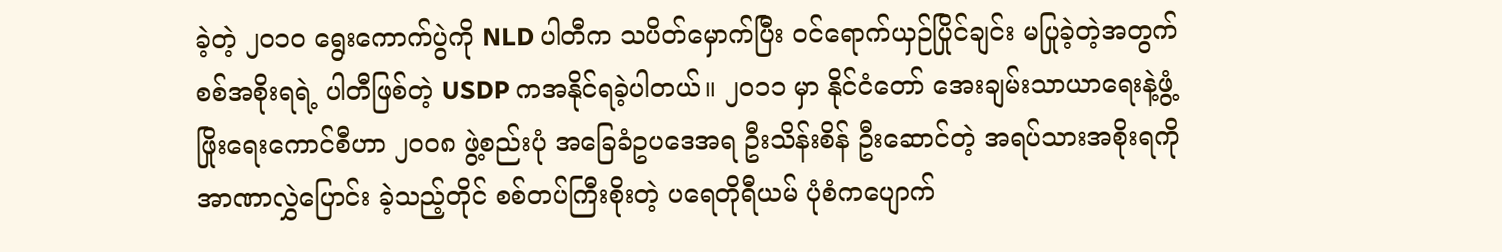ခဲ့တဲ့ ၂၀၁၀ ရွေးကောက်ပွဲကို NLD ပါတီက သပိတ်မှောက်ပြီး ဝင်ရောက်ယှဉ်ပြိုင်ချင်း မပြုခဲ့တဲ့အတွက် စစ်အစိုးရရဲ့ ပါတီဖြစ်တဲ့ USDP ကအနိုင်ရခဲ့ပါတယ်။ ၂၀၁၁ မှာ နိုင်ငံတော် အေးချမ်းသာယာရေးနဲ့ဖွံ့ဖြိုးရေးကောင်စီဟာ ၂၀၀၈ ဖွဲ့စည်းပုံ အခြေခံဥပဒေအရ ဦးသိန်းစိန် ဦးဆောင်တဲ့ အရပ်သားအစိုးရကို အာဏာလွှဲပြောင်း ခဲ့သည့်တိုင် စစ်တပ်ကြီးစိုးတဲ့ ပရေတိုရီယမ် ပုံစံကပျောက်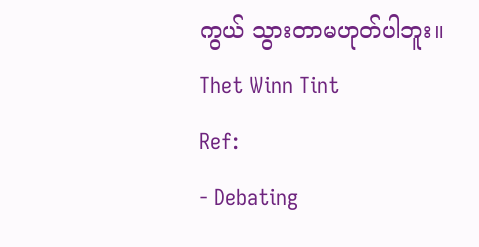ကွယ် သွားတာမဟုတ်ပါဘူး။
Thet Winn Tint
Ref:
- Debating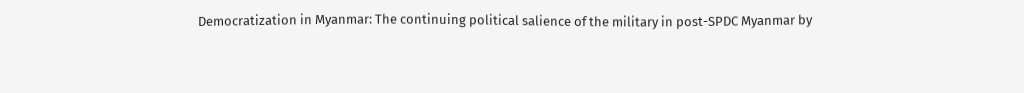Democratization in Myanmar: The continuing political salience of the military in post-SPDC Myanmar by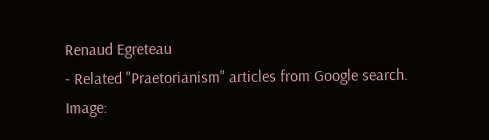Renaud Egreteau
- Related "Praetorianism" articles from Google search.
Image: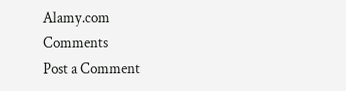Alamy.com
Comments
Post a Comment